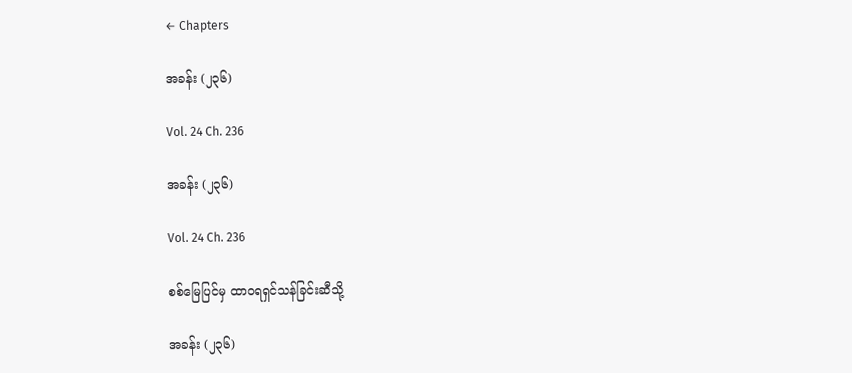← Chapters

အခန်း (၂၃၆)

Vol. 24 Ch. 236

အခန်း (၂၃၆)

Vol. 24 Ch. 236

စစ်မြေပြင်မှ ထာဝရရှင်သန်ခြင်းဆီသို့

အခန်း (၂၃၆)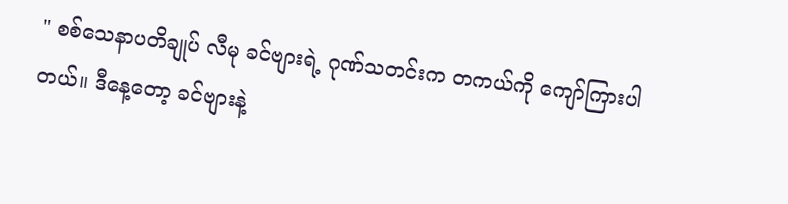" စစ်သေနာပတိချုပ် လီမု ခင်ဗျားရဲ့ ဂုဏ်သတင်းက တကယ်ကို ကျော်ကြားပါတယ်။ ဒီနေ့တော့ ခင်ဗျားနဲ့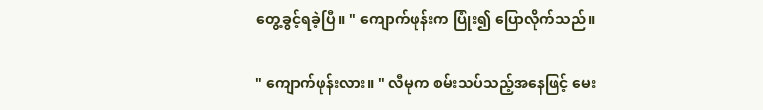တွေ့ခွင့်ရခဲ့ပြီ။ " ကျောက်ဖုန်းက ပြုံး၍ ပြောလိုက်သည်။

" ကျောက်ဖုန်းလား။ " လီမုက စမ်းသပ်သည့်အနေဖြင့် မေး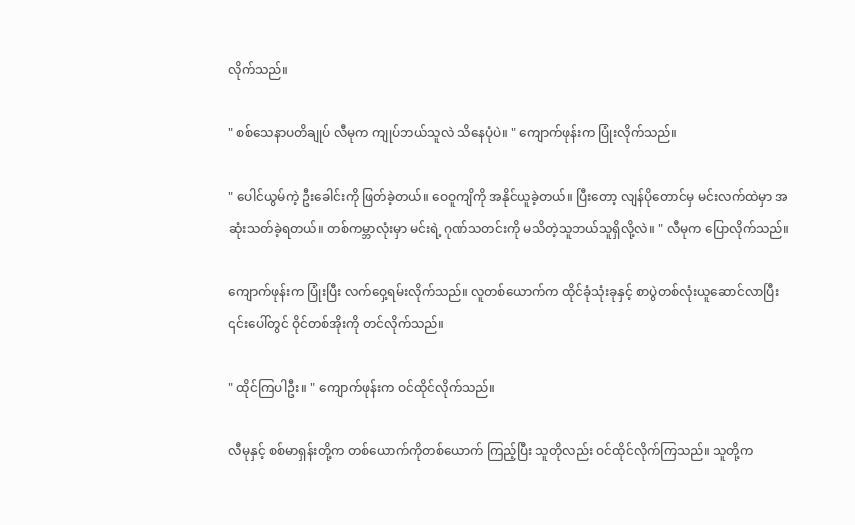လိုက်သည်။

" စစ်သေနာပတိချုပ် လီမုက ကျုပ်ဘယ်သူလဲ သိနေပုံပဲ။ " ကျောက်ဖုန်းက ပြုံးလိုက်သည်။

" ပေါင်ယွမ်ကဲ့ ဦးခေါင်းကို ဖြတ်ခဲ့တယ်။ ဝေဝူကျိကို အနိုင်ယူခဲ့တယ်။ ပြီးတော့ လျန်ပိုတောင်မှ မင်းလက်ထဲမှာ အဆုံးသတ်ခဲ့ရတယ်။ တစ်ကမ္ဘာလုံးမှာ မင်းရဲ့ ဂုဏ်သတင်းကို မသိတဲ့သူဘယ်သူရှိလို့လဲ။ " လီမုက ပြောလိုက်သည်။

ကျောက်ဖုန်းက ပြုံးပြီး လက်ဝှေ့ရမ်းလိုက်သည်။ လူတစ်ယောက်က ထိုင်ခုံသုံးခုနှင့် စာပွဲတစ်လုံးယူဆောင်လာပြီး ၎င်းပေါ်တွင် ဝိုင်တစ်အိုးကို တင်လိုက်သည်။

" ထိုင်ကြပါဦး။ " ကျောက်ဖုန်းက ဝင်ထိုင်လိုက်သည်။

လီမုနှင့် စစ်မာရှန်းတို့က တစ်ယောက်ကိုတစ်ယောက် ကြည့်ပြီး သူတိုလည်း ဝင်ထိုင်လိုက်ကြသည်။ သူတို့က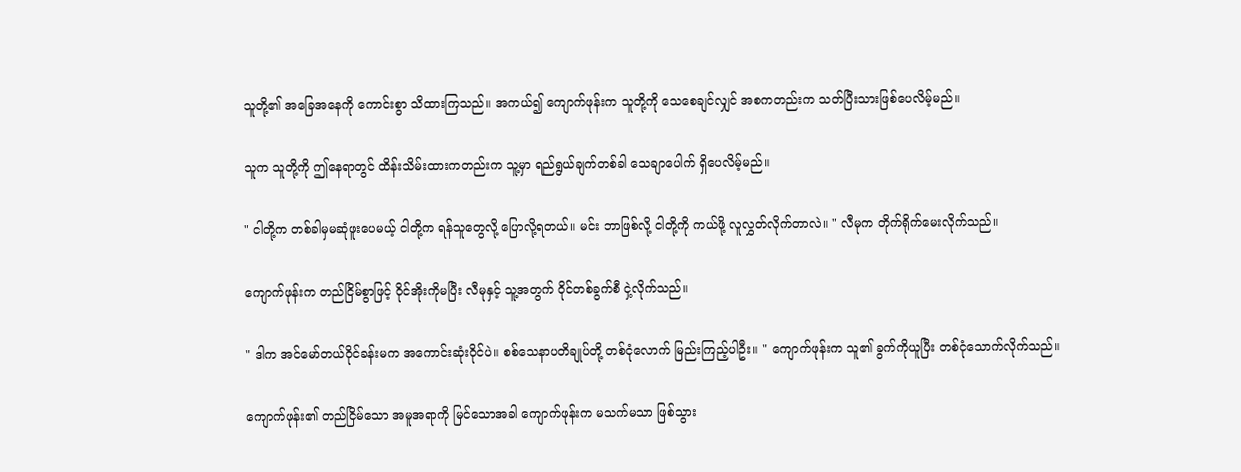သူတို့၏ အခြေအနေကို ကောင်းစွာ သိထားကြသည်။ အကယ်၍ ကျောက်ဖုန်းက သူတို့ကို သေစေချင်လျှင် အစကတည်းက သတ်ပြီးသားဖြစ်ပေလိမ့်မည်။

သူက သူတို့ကို ဤနေရာတွင် ထိန်းသိမ်းထားကတည်းက သူ့မှာ ရည်ရွယ်ချက်တစ်ခါ သေချာပေါက် ရှိပေလိမ့်မည်။

" ငါတို့က တစ်ခါမှမဆုံဖူးပေမယ့် ငါတို့က ရန်သူတွေလို့ ပြောလို့ရတယ်။ မင်း ဘာဖြစ်လို့ ငါတို့ကို ကယ်ဖို့ လူလွှတ်လိုက်တာလဲ။ " လီမုက တိုက်ရိုက်မေးလိုက်သည်။

ကျောက်ဖုန်းက တည်ငြိမ်စွာဖြင့် ဝိုင်အိုးကိုမပြီး လီမုနှင့် သူ့အတွက် ဝိုင်တစ်ခွက်စီ ငှဲ့လိုက်သည်။

" ဒါက အင်မော်တယ်ဝိုင်ခန်းမက အကောင်းဆုံးဝိုင်ပဲ။ စစ်သေနာပတိချုပ်တို့ တစ်ငုံလောက် မြည်းကြည့်ပါဦး။ " ကျောက်ဖုန်းက သူ၏ ခွက်ကိုယူပြီး တစ်ငုံသောက်လိုက်သည်။

ကျောက်ဖုန်း၏ တည်ငြိမ်သော အမူအရာကို မြင်သောအခါ ကျောက်ဖုန်းက မသက်မသာ ဖြစ်သွား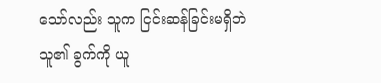သော်လည်း သူက ငြင်းဆန်ခြင်းမရှိဘဲ သူ၏ ခွက်ကို ယူ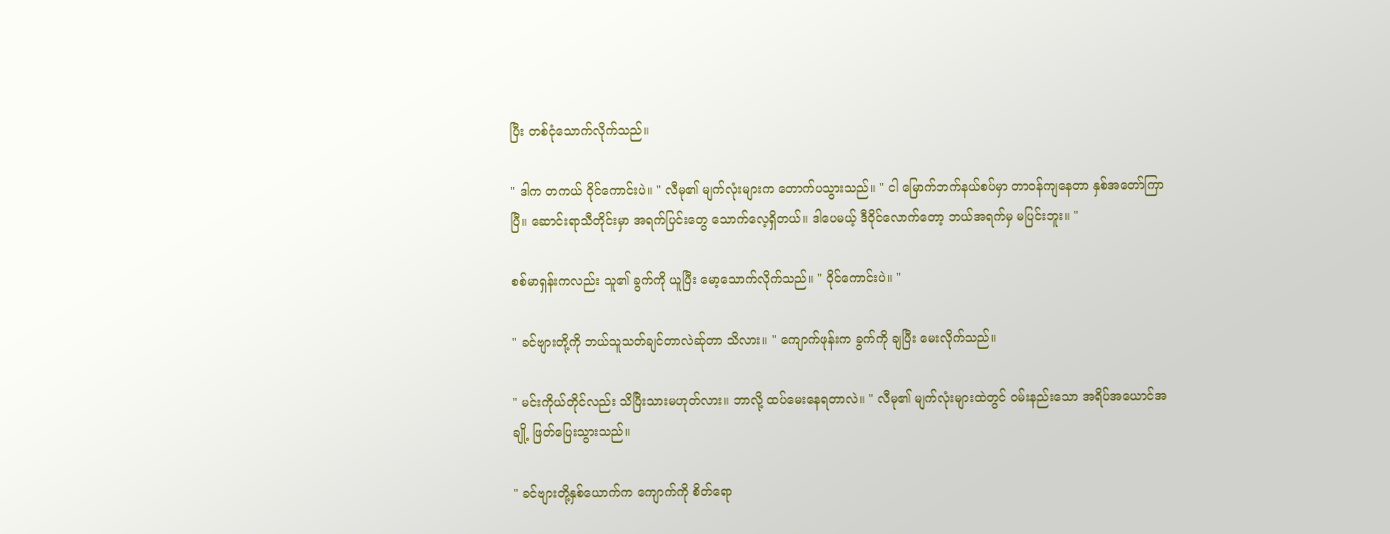ပြီး တစ်ငုံသောက်လိုက်သည်။

" ဒါက တကယ် ဝိုင်ကောင်းပဲ။ " လီမု၏ မျက်လုံးများက တောက်ပသွားသည်။ " ငါ မြောက်ဘက်နယ်စပ်မှာ တာဝန်ကျနေတာ နှစ်အတော်ကြာပြီ။ ဆောင်းရာသီတိုင်းမှာ အရက်ပြင်းတွေ သောက်လေ့ရှိတယ်။ ဒါပေမယ့် ဒီဝိုင်လောက်တော့ ဘယ်အရက်မှ မပြင်းဘူး။ "

စစ်မာရှန်းကလည်း သူ၏ ခွက်ကို ယူပြီး မော့သောက်လိုက်သည်။ " ဝိုင်ကောင်းပဲ။ "

" ခင်ဗျားတို့ကို ဘယ်သူသတ်ချင်တာလဲဆ်ုတာ သိလား။ " ကျောက်ဖုန်းက ခွက်ကို ချပြီး မေးလိုက်သည်။

" မင်းကိုယ်တိုင်လည်း သိပြီးသားမဟုတ်လား။ ဘာလို့ ထပ်မေးနေရတာလဲ။ " လီမု၏ မျက်လုံးများထဲတွင် ဝမ်းနည်းသော အရိပ်အယောင်အချို့ ဖြတ်ပြေးသွားသည်။

" ခင်ဗျားတို့နှစ်ယောက်က ကျောက်ကို စိတ်ရော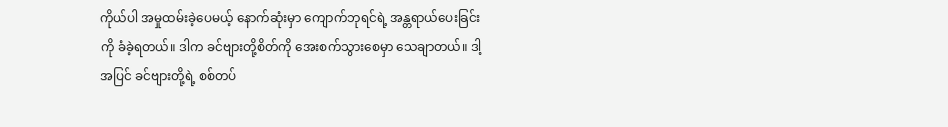ကိုယ်ပါ အမှုထမ်းခဲ့ပေမယ့် နောက်ဆုံးမှာ ကျောက်ဘုရင်ရဲ့ အန္တရာယ်ပေးခြင်းကို ခံခဲ့ရတယ်။ ဒါက ခင်ဗျားတို့စိတ်ကို အေးစက်သွားစေမှာ သေချာတယ်။ ဒါ့အပြင် ခင်ဗျားတို့ရဲ့ စစ်တပ်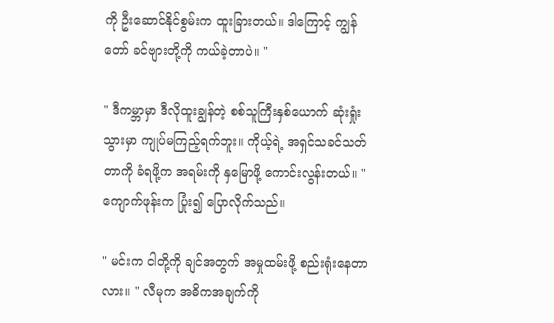ကို ဦးဆောင်နိုင်စွမ်းက ထူးခြားတယ်။ ဒါကြောင့် ကျွန်တော် ခင်ဗျားတို့ကို ကယ်ခဲ့တာပဲ။ "

" ဒီကမ္ဘာမှာ ဒီလိုထူးချွန်တဲ့ စစ်သူကြီးနှစ်ယောက် ဆုံးရှုံးသွားမှာ ကျုပ်မကြည့်ရက်ဘူး။ ကိုယ့်ရဲ့ အရှင်သခင်သတ်တာကို ခံရဖို့က အရမ်းကို နှမြောဖို့ ကောင်းလွန်းတယ်။ " ကျောက်ဖုန်းက ပြုံး၍ ပြောလိုက်သည်။

" မင်းက ငါတို့ကို ချင်အတွက် အမှုထမ်းဖို့ စည်းရုံးနေတာလား။ " လီမုက အဓိကအချက်ကို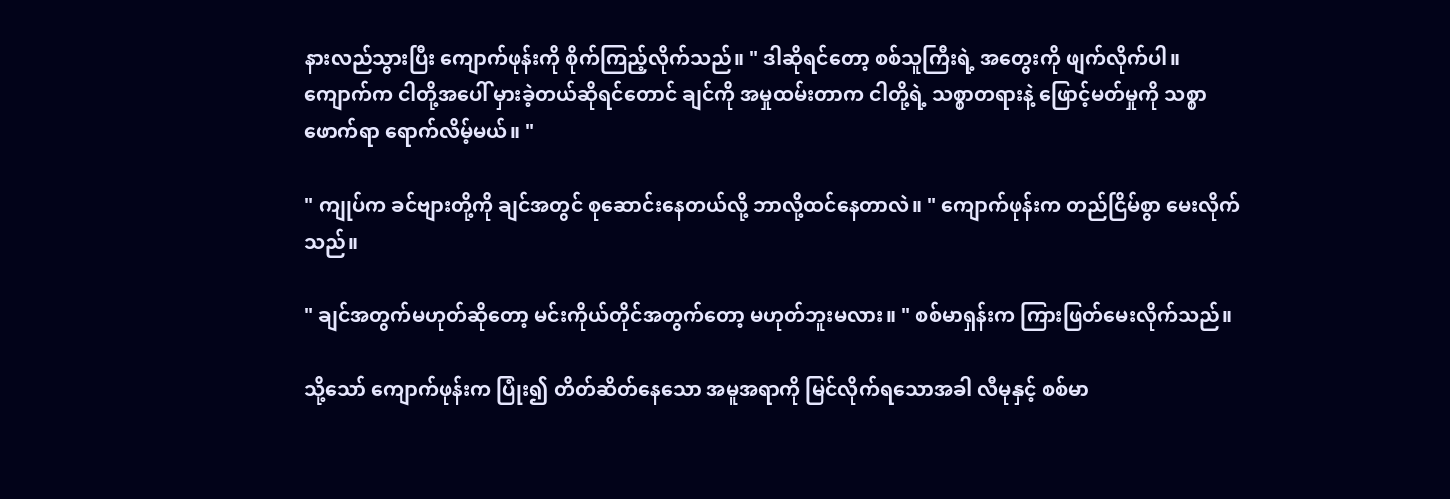နားလည်သွားပြီး ကျောက်ဖုန်းကို စိုက်ကြည့်လိုက်သည်။ " ဒါဆိုရင်တော့ စစ်သူကြီးရဲ့ အတွေးကို ဖျက်လိုက်ပါ။ ကျောက်က ငါတို့အပေါ် မှားခဲ့တယ်ဆိုရင်တောင် ချင်ကို အမှုထမ်းတာက ငါတို့ရဲ့ သစ္စာတရားနဲ့ ဖြောင့်မတ်မှုကို သစ္စာဖောက်ရာ ရောက်လိမ့်မယ်။ "

" ကျုပ်က ခင်ဗျားတို့ကို ချင်အတွင် စုဆောင်းနေတယ်လို့ ဘာလို့ထင်နေတာလဲ။ " ကျောက်ဖုန်းက တည်ငြိမ်စွာ မေးလိုက်သည်။

" ချင်အတွက်မဟုတ်ဆိုတော့ မင်းကိုယ်တိုင်အတွက်တော့ မဟုတ်ဘူးမလား။ " စစ်မာရှန်းက ကြားဖြတ်မေးလိုက်သည်။

သို့သော် ကျောက်ဖုန်းက ပြုံး၍ တိတ်ဆိတ်နေသော အမူအရာကို မြင်လိုက်ရသောအခါ လီမုနှင့် စစ်မာ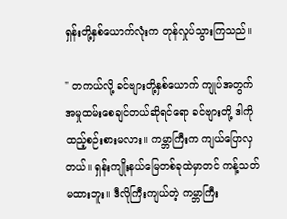ရှန်းတို့နှစ်ယောက်လုံးက တုန်လှုပ်သွားကြသည်။

" တကယ်လို့ ခင်ဗျားတို့နှစ်ယောက် ကျုပ်အတွက် အမှုထမ်းစေချင်တယ်ဆိုရင်ရော ခင်ဗျားတို့ ဒါကို ထည့်စဉ်းစားမလား။ ကမ္ဘာကြီးက ကျယ်ပြောလှတယ်။ ရှန်းကျိုးနယ်မြေတစ်ခုထဲမှာတင် ကန့်သတ်မထားဘူး။ ဒီလိုကြီးကျယ်တဲ့ ကမ္ဘာကြီး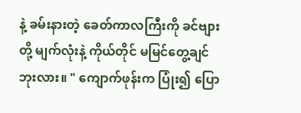နဲ့ ခမ်းနားတဲ့ ခေတ်ကာလကြီးကို ခင်ဗျားတို့ မျက်လုံးနဲ့ ကိုယ်တိုင် မမြင်တွေ့ချင်ဘုးလား။ " ကျောက်ဖုန်းက ပြုံး၍ ပြော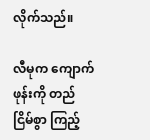လိုက်သည်။

လီမုက ကျောက်ဖုန်းကို တည်ငြိမ်စွာ ကြည့်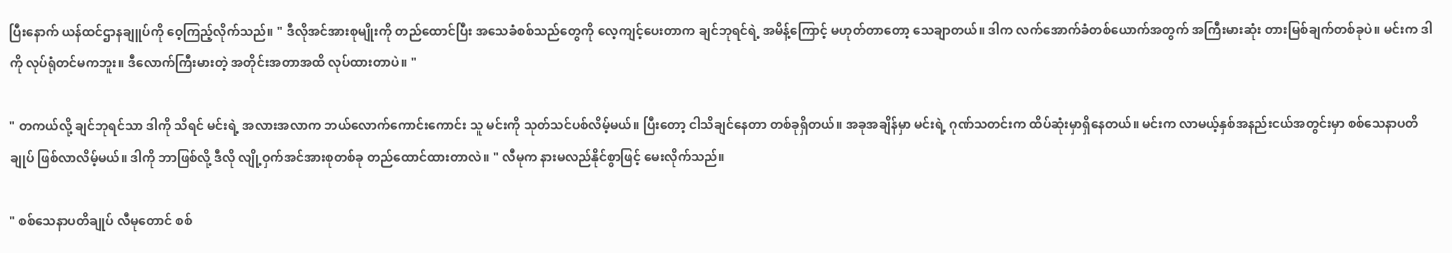ပြီးနောက် ယန်ထင်ဌာနချူပ်ကို ဝေ့ကြည့်လိုက်သည်။ " ဒီလိုအင်အားစုမျိုးကို တည်ထောင်ပြီး အသေခံစစ်သည်တွေကို လေ့ကျင့်ပေးတာက ချင်ဘုရင်ရဲ့ အမိန့်ကြောင့် မဟုတ်တာတော့ သေချာတယ်။ ဒါက လက်အောက်ခံတစ်ယောက်အတွက် အကြီးမားဆုံး တားမြစ်ချက်တစ်ခုပဲ။ မင်းက ဒါကို လုပ်ရုံတင်မကဘူး။ ဒီလောက်ကြီးမားတဲ့ အတိုင်းအတာအထိ လုပ်ထားတာပဲ။ "

" တကယ်လို့ ချင်ဘုရင်သာ ဒါကို သိရင် မင်းရဲ့ အလားအလာက ဘယ်လောက်ကောင်းကောင်း သူ မင်းကို သုတ်သင်ပစ်လိမ့်မယ်။ ပြီးတော့ ငါသိချင်နေတာ တစ်ခုရှိတယ်။ အခုအချိန်မှာ မင်းရဲ့ ဂုဏ်သတင်းက ထိပ်ဆုံးမှာရှိနေတယ်။ မင်းက လာမယ့်နှစ်အနည်းငယ်အတွင်းမှာ စစ်သေနာပတိချုပ် ဖြစ်လာလိမ့်မယ်။ ဒါကို ဘာဖြစ်လို့ ဒီလို လျို့ဝှက်အင်အားစုတစ်ခု တည်ထောင်ထားတာလဲ။ " လီမုက နားမလည်နိုင်စွာဖြင့် မေးလိုက်သည်။

" စစ်သေနာပတိချုပ် လီမုတောင် စစ်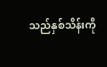သည်နှစ်သိန်းကို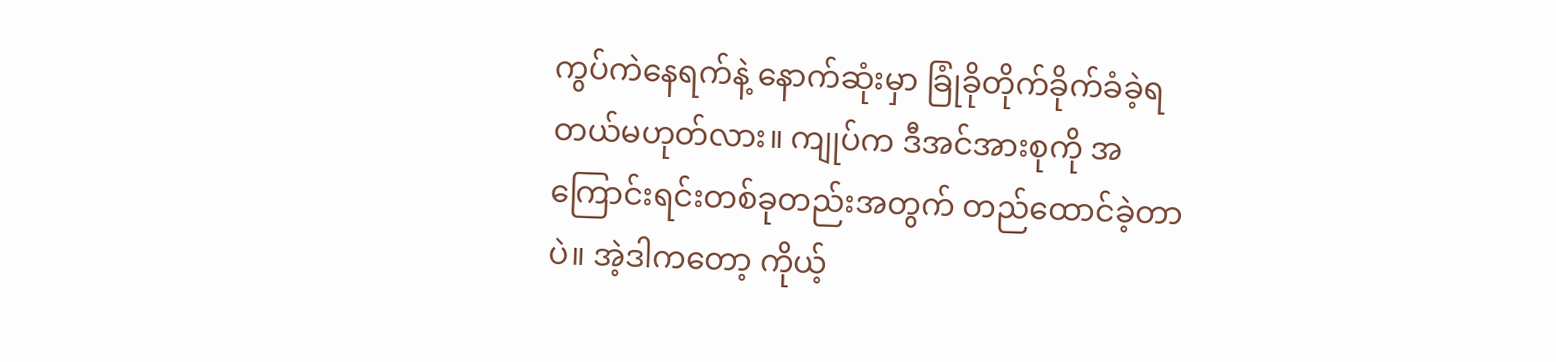ကွပ်ကဲနေရက်နဲ့ နောက်ဆုံးမှာ ခြုံခိုတိုက်ခိုက်ခံခဲ့ရတယ်မဟုတ်လား။ ကျုပ်က ဒီအင်အားစုကို အကြောင်းရင်းတစ်ခုတည်းအတွက် တည်ထောင်ခဲ့တာပဲ။ အဲ့ဒါကတော့ ကိုယ့်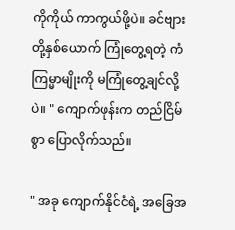ကိုကိုယ် ကာကွယ်ဖို့ပဲ။ ခင်ဗျားတို့နှစ်ယောက် ကြုံတွေ့ရတဲ့ ကံကြမ္မာမျိုးကို မကြုံတွေ့ချင်လို့ပဲ။ " ကျောက်ဖုန်းက တည်ငြိမ်စွာ ပြောလိုက်သည်။

" အခု ကျောက်နိုင်ငံရဲ့ အခြေအ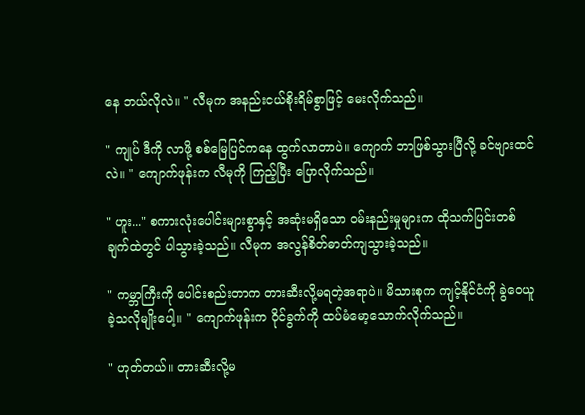နေ ဘယ်လိုလဲ။ " လီမုက အနည်းငယ်စိုးရိမ်စွာဖြင့် မေးလိုက်သည်။

" ကျုပ် ဒီကို လာဖို့ စစ်မြေပြင်ကနေ ထွက်လာတာပဲ။ ကျောက် ဘာဖြစ်သွားပြီလို့ ခင်ဗျားထင်လဲ။ " ကျောက်ဖုန်းက လီမုကို ကြည့်ပြီး ပြောလိုက်သည်။

" ဟူး..." စကားလုံးပေါင်းများစွာနှင့် အဆုံးမရှိသော ဝမ်းနည်းမှုများက ထိုသက်ပြင်းတစ်ချက်ထဲတွင် ပါသွားခဲ့သည်။ လီမုက အလွန်စိတ်ဓာတ်ကျသွားခဲ့သည်။

" ကမ္ဘာကြီးကို ပေါင်းစည်းတာက တားဆီးလို့မရတဲ့အရာပဲ။ မိသားစုက ကျင့်နိုင်ငံကို ခွဲဝေယူခဲ့သလိုမျိုးပေါ့။ " ကျောက်ဖုန်းက ဝိုင်ခွက်ကို ထပ်မံမော့သောက်လိုက်သည်။

" ဟုတ်တယ်။ တားဆီးလို့မ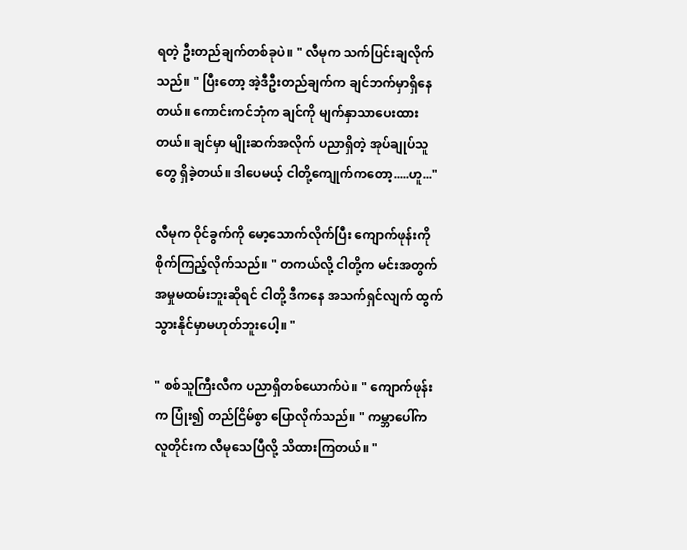ရတဲ့ ဦးတည်ချက်တစ်ခုပဲ။ " လီမုက သက်ပြင်းချလိုက်သည်။ " ပြီးတော့ အဲ့ဒီဦးတည်ချက်က ချင်ဘက်မှာရှိနေတယ်။ ကောင်းကင်ဘုံက ချင်ကို မျက်နှာသာပေးထားတယ်။ ချင်မှာ မျိုးဆက်အလိုက် ပညာရှိတဲ့ အုပ်ချုပ်သူတွေ ရှိခဲ့တယ်။ ဒါပေမယ့် ငါတို့ကျေုက်ကတော့.....ဟူ..."

လီမုက ဝိုင်ခွက်ကို မော့သောက်လိုက်ပြီး ကျောက်ဖုန်းကို စိုက်ကြည့်လိုက်သည်။ " တကယ်လို့ ငါတို့က မင်းအတွက် အမှုမထမ်းဘူးဆိုရင် ငါတို့ ဒီကနေ အသက်ရှင်လျက် ထွက်သွားနိုင်မှာမဟုတ်ဘူးပေါ့။ "

" စစ်သူကြီးလီက ပညာရှိတစ်ယောက်ပဲ။ " ကျောက်ဖုန်းက ပြုံး၍ တည်ငြိမ်စွာ ပြောလိုက်သည်။ " ကမ္ဘာပေါ်က လူတိုင်းက လီမုသေပြီလို့ သိထားကြတယ်။ "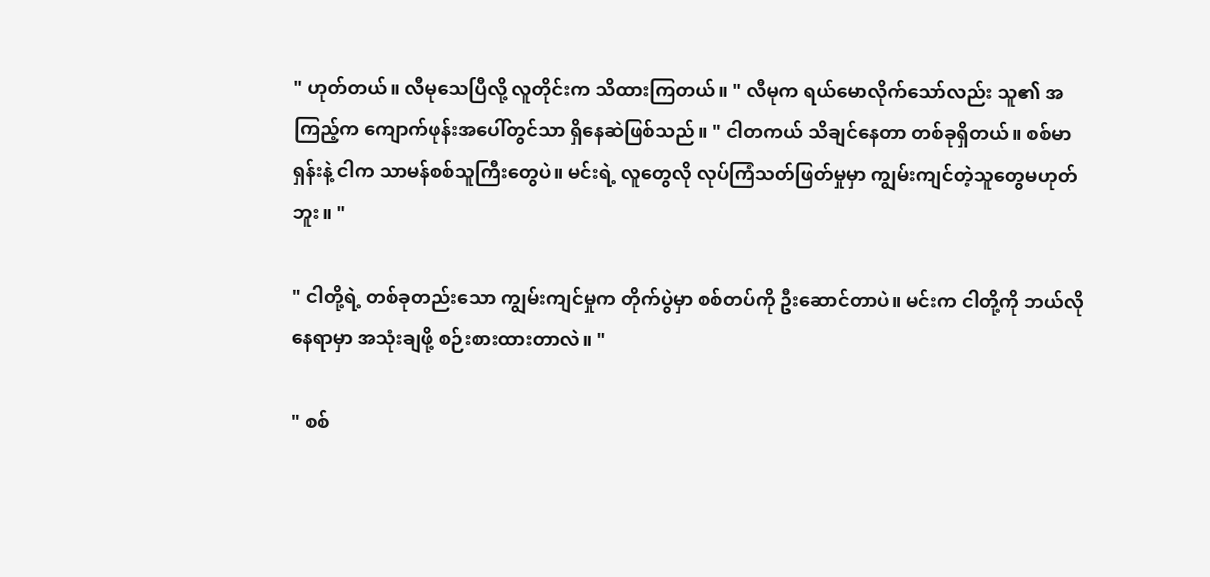" ဟုတ်တယ်။ လီမုသေပြီလို့ လူတိုင်းက သိထားကြတယ်။ " လီမုက ရယ်မောလိုက်သော်လည်း သူ၏ အကြည့်က ကျောက်ဖုန်းအပေါ်တွင်သာ ရှိနေဆဲဖြစ်သည်။ " ငါတကယ် သိချင်နေတာ တစ်ခုရှိတယ်။ စစ်မာရှန်းနဲ့ ငါက သာမန်စစ်သူကြီးတွေပဲ။ မင်းရဲ့ လူတွေလို လုပ်ကြံသတ်ဖြတ်မှုမှာ ကျွမ်းကျင်တဲ့သူတွေမဟုတ်ဘူး။ "

" ငါတို့ရဲ့ တစ်ခုတည်းသော ကျွမ်းကျင်မှုက တိုက်ပွဲမှာ စစ်တပ်ကို ဦးဆောင်တာပဲ။ မင်းက ငါတို့ကို ဘယ်လိုနေရာမှာ အသုံးချဖို့ စဉ်းစားထားတာလဲ။ "

" စစ်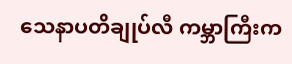သေနာပတိချုပ်လီ ကမ္ဘာကြီးက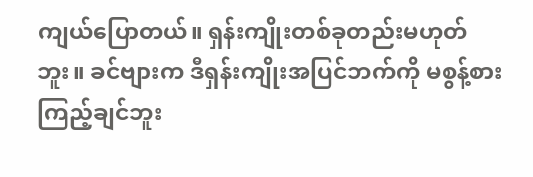ကျယ်ပြောတယ်။ ရှန်းကျိုးတစ်ခုတည်းမဟုတ်ဘူး။ ခင်ဗျားက ဒီရှန်းကျိုးအပြင်ဘက်ကို မစွန့်စားကြည့်ချင်ဘူး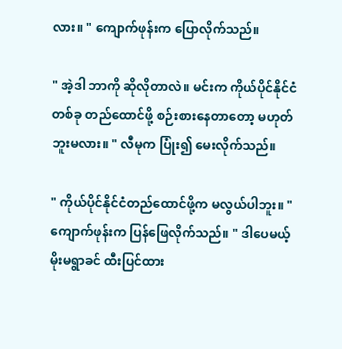လား။ " ကျောက်ဖုန်းက ပြောလိုက်သည်။

" အဲ့ဒါ ဘာကို ဆိုလိုတာလဲ။ မင်းက ကိုယ်ပိုင်နိုင်ငံတစ်ခု တည်ထောင်ဖို့ စဉ်းစားနေတာတော့ မဟုတ်ဘူးမလား။ " လီမုက ပြုံး၍ မေးလိုက်သည်။

" ကိုယ်ပိုင်နိုင်ငံတည်ထောင်ဖို့က မလွယ်ပါဘူး။ " ကျောက်ဖုန်းက ပြန်ဖြေလိုက်သည်။ " ဒါပေမယ့် မိုးမရွာခင် ထီးပြင်ထား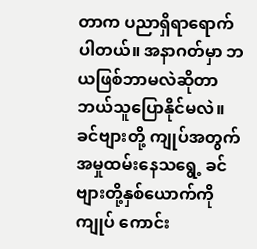တာက ပညာရှိရာရောက်ပါတယ်။ အနာဂတ်မှာ ဘယဖြစ်ဘာမလဲဆိုတာ ဘယ်သူပြောနိုင်မလဲ။ ခင်ဗျားတို့ ကျုပ်အတွက် အမှုထမ်းနေသရွေ့ ခင်ဗျားတို့နှစ်ယောက်ကို ကျုပ် ကောင်း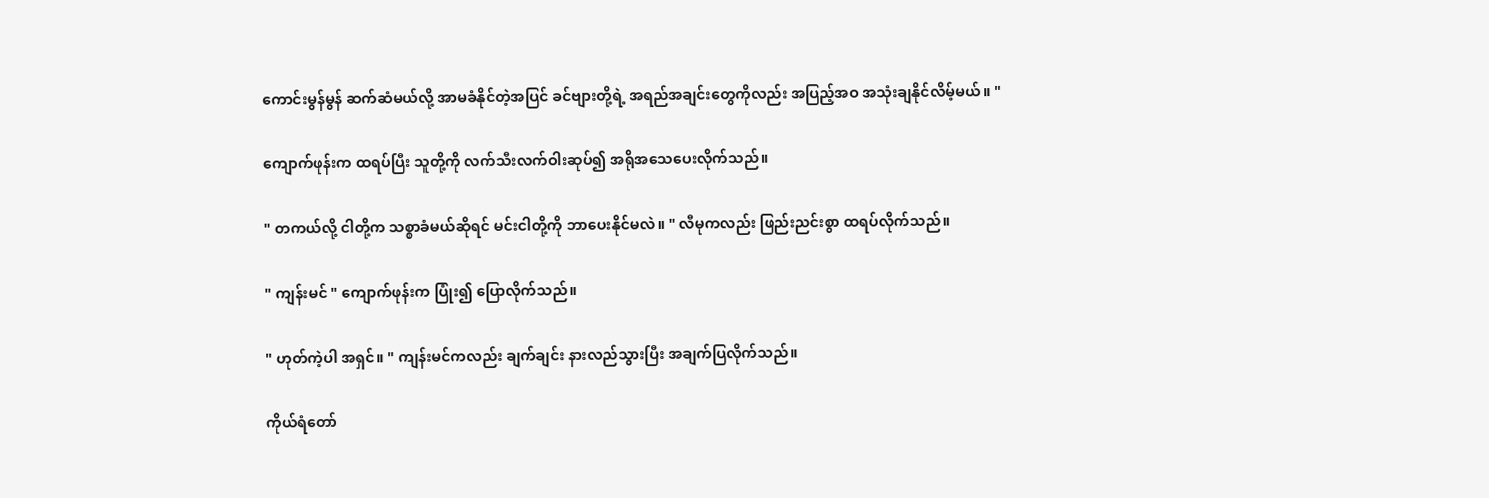ကောင်းမွန်မွန် ဆက်ဆံမယ်လို့ အာမခံနိုင်တဲ့အပြင် ခင်ဗျားတို့ရဲ့ အရည်အချင်းတွေကိုလည်း အပြည့်အဝ အသုံးချနိုင်လိမ့်မယ်။ "

ကျောက်ဖုန်းက ထရပ်ပြီး သူတို့ကို လက်သီးလက်ဝါးဆုပ်၍ အရိုအသေပေးလိုက်သည်။

" တကယ်လို့ ငါတို့က သစ္စာခံမယ်ဆိုရင် မင်းငါတို့ကို ဘာပေးနိုင်မလဲ။ " လီမုကလည်း ဖြည်းညင်းစွာ ထရပ်လိုက်သည်။

" ကျန်းမင် " ကျောက်ဖုန်းက ပြုံး၍ ပြောလိုက်သည်။

" ဟုတ်ကဲ့ပါ အရှင်။ " ကျန်းမင်ကလည်း ချက်ချင်း နားလည်သွားပြီး အချက်ပြလိုက်သည်။

ကိုယ်ရံတော်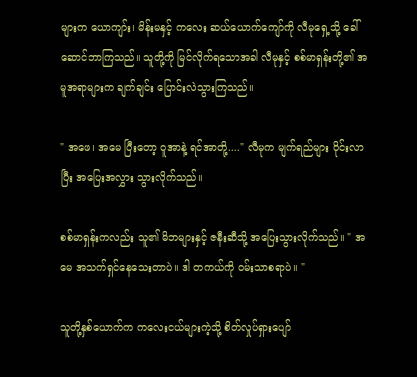များက ယောကျာ်း၊ မိန်းမနှင့် ကလေး ဆယ်ယောက်ကျော်ကို လီမုရှေ့သို့ ခေါ်ဆောင်ဘာကြသည်။ သူတို့ကို မြင်လိုက်ရသောအခါ လီမုနှင့် စစ်မာရှန်းတို့၏ အမူအရာများက ချက်ချင်း ပြောင်းလဲသွားကြသည်။

" အဖေ၊ အမေ ပြီးတော့ ဝူအာနဲ့ ရင်အာတို့...." လီမုက မျက်ရည်များ ဝိုင်းလာပြီး အပြေးအလွှား သွားလိုက်သည်။

စစ်မာရှန်းကလည်း သူ၏ မိဘများနှင့် ဇနီးဆီသို့ အပြေးသွားလိုက်သည်။ " အမေ အသက်ရှင်နေသေးတာပဲ။ ဒါ တကယ်ကို ဝမ်းသာစရာပဲ။ "

သူတို့နှစ်ယောက်က ကလေးငယ်များကဲ့သို့ စိတ်လှုပ်ရှားပျော်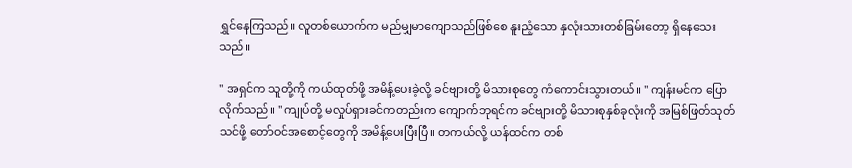ရွှင်နေကြသည်။ လူတစ်ယောက်က မည်မျှမာကျောသည်ဖြစ်စေ နူးညံ့သော နှလုံးသားတစ်ခြမ်းတော့ ရှိနေသေးသည်။

" အရှင်က သူတို့ကို ကယ်ထုတ်ဖို့ အမိန့်ပေးခဲ့လို့ ခင်ဗျားတို့ မိသားစုတွေ ကံကောင်းသွားတယ်။ " ကျန်းမင်က ပြောလိုက်သည်။ " ကျုပ်တို့ မလှုပ်ရှားခင်ကတည်းက ကျောက်ဘုရင်က ခင်ဗျားတို့ မိသားစုနှစ်ခုလုံးကို အမြစ်ဖြတ်သုတ်သင်ဖို့ တော်ဝင်အစောင့်တွေကို အမိန့်ပေးပြီးပြီ။ တကယ်လို့ ယန်ထင်က တစ်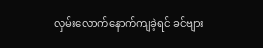လှမ်းလောက်နောက်ကျခဲ့ရင် ခင်ဗျား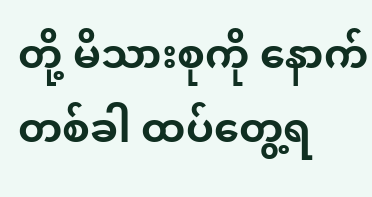တို့ မိသားစုကို နောက်တစ်ခါ ထပ်တွေ့ရ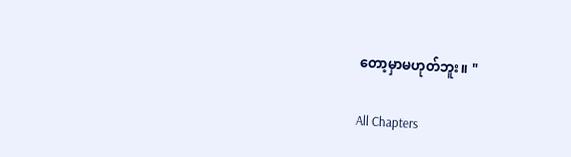တော့မှာမဟုတ်ဘူး။ "

All Chapters